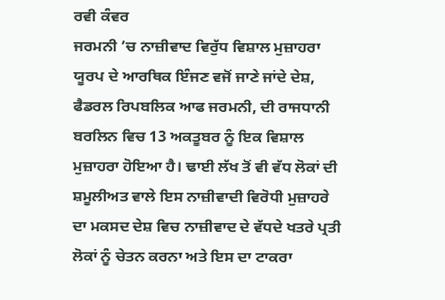ਰਵੀ ਕੰਵਰ
ਜਰਮਨੀ ’ਚ ਨਾਜ਼ੀਵਾਦ ਵਿਰੁੱਧ ਵਿਸ਼ਾਲ ਮੁਜ਼ਾਹਰਾ
ਯੂਰਪ ਦੇ ਆਰਥਿਕ ਇੰਜਣ ਵਜੋਂ ਜਾਣੇ ਜਾਂਦੇ ਦੇਸ਼, ਫੈਡਰਲ ਰਿਪਬਲਿਕ ਆਫ ਜਰਮਨੀ, ਦੀ ਰਾਜਧਾਨੀ ਬਰਲਿਨ ਵਿਚ 13 ਅਕਤੂਬਰ ਨੂੰ ਇਕ ਵਿਸ਼ਾਲ ਮੁਜ਼ਾਹਰਾ ਹੋਇਆ ਹੈ। ਢਾਈ ਲੱਖ ਤੋਂ ਵੀ ਵੱਧ ਲੋਕਾਂ ਦੀ ਸ਼ਮੂਲੀਅਤ ਵਾਲੇ ਇਸ ਨਾਜ਼ੀਵਾਦੀ ਵਿਰੋਧੀ ਮੁਜ਼ਾਹਰੇ ਦਾ ਮਕਸਦ ਦੇਸ਼ ਵਿਚ ਨਾਜ਼ੀਵਾਦ ਦੇ ਵੱਧਦੇ ਖਤਰੇ ਪ੍ਰਤੀ ਲੋਕਾਂ ਨੂੰ ਚੇਤਨ ਕਰਨਾ ਅਤੇ ਇਸ ਦਾ ਟਾਕਰਾ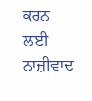ਕਰਨ ਲਈ ਨਾਜ਼ੀਵਾਦ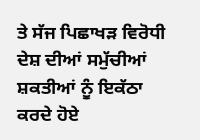ਤੇ ਸੱਜ ਪਿਛਾਖੜ ਵਿਰੋਧੀ ਦੇਸ਼ ਦੀਆਂ ਸਮੁੱਚੀਆਂ ਸ਼ਕਤੀਆਂ ਨੂੰ ਇਕੱਠਾ ਕਰਦੇ ਹੋਏ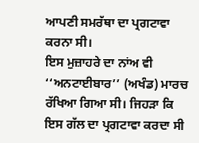ਆਪਣੀ ਸਮਰੱਥਾ ਦਾ ਪ੍ਰਗਟਾਵਾ ਕਰਨਾ ਸੀ।
ਇਸ ਮੁਜ਼ਾਹਰੇ ਦਾ ਨਾਂਅ ਵੀ ‘‘ਅਨਟਾਈਬਾਰ’’ (ਅਖੰਡ) ਮਾਰਚ ਰੱਖਿਆ ਗਿਆ ਸੀ। ਜਿਹੜਾ ਕਿ ਇਸ ਗੱਲ ਦਾ ਪ੍ਰਗਟਾਵਾ ਕਰਦਾ ਸੀ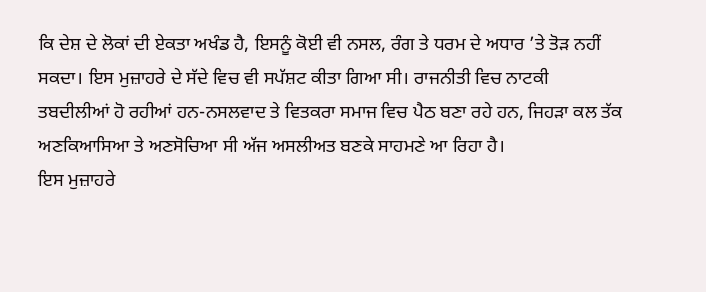ਕਿ ਦੇਸ਼ ਦੇ ਲੋਕਾਂ ਦੀ ਏਕਤਾ ਅਖੰਡ ਹੈ, ਇਸਨੂੰ ਕੋਈ ਵੀ ਨਸਲ, ਰੰਗ ਤੇ ਧਰਮ ਦੇ ਅਧਾਰ ’ਤੇ ਤੋੜ ਨਹੀਂ ਸਕਦਾ। ਇਸ ਮੁਜ਼ਾਹਰੇ ਦੇ ਸੱਦੇ ਵਿਚ ਵੀ ਸਪੱਸ਼ਟ ਕੀਤਾ ਗਿਆ ਸੀ। ਰਾਜਨੀਤੀ ਵਿਚ ਨਾਟਕੀ ਤਬਦੀਲੀਆਂ ਹੋ ਰਹੀਆਂ ਹਨ-ਨਸਲਵਾਦ ਤੇ ਵਿਤਕਰਾ ਸਮਾਜ ਵਿਚ ਪੈਠ ਬਣਾ ਰਹੇ ਹਨ, ਜਿਹੜਾ ਕਲ ਤੱਕ ਅਣਕਿਆਸਿਆ ਤੇ ਅਣਸੋਚਿਆ ਸੀ ਅੱਜ ਅਸਲੀਅਤ ਬਣਕੇ ਸਾਹਮਣੇ ਆ ਰਿਹਾ ਹੈ।
ਇਸ ਮੁਜ਼ਾਹਰੇ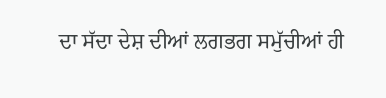ਦਾ ਸੱਦਾ ਦੇਸ਼ ਦੀਆਂ ਲਗਭਗ ਸਮੁੱਚੀਆਂ ਹੀ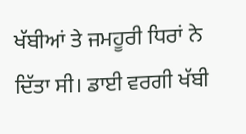ਖੱਬੀਆਂ ਤੇ ਜਮਹੂਰੀ ਧਿਰਾਂ ਨੇ ਦਿੱਤਾ ਸੀ। ਡਾਈ ਵਰਗੀ ਖੱਬੀ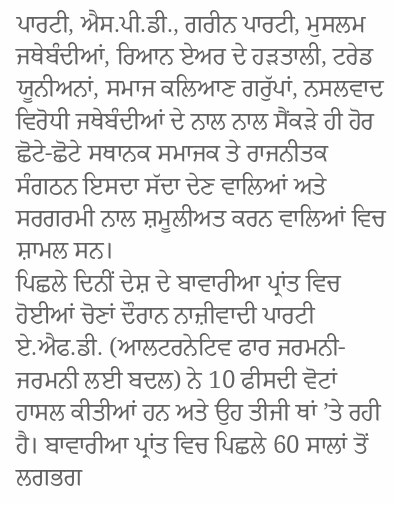ਪਾਰਟੀ, ਐਸ.ਪੀ.ਡੀ., ਗਰੀਨ ਪਾਰਟੀ, ਮੁਸਲਮ ਜਥੇਬੰਦੀਆਂ, ਰਿਆਨ ਏਅਰ ਦੇ ਹੜਤਾਲੀ, ਟਰੇਡ ਯੂਨੀਅਨਾਂ, ਸਮਾਜ ਕਲਿਆਣ ਗਰੁੱਪਾਂ, ਨਸਲਵਾਦ ਵਿਰੋਧੀ ਜਥੇਬੰਦੀਆਂ ਦੇ ਨਾਲ ਨਾਲ ਸੈਂਕੜੇ ਹੀ ਹੋਰ ਛੋਟੇ-ਛੋਟੇ ਸਥਾਨਕ ਸਮਾਜਕ ਤੇ ਰਾਜਨੀਤਕ ਸੰਗਠਨ ਇਸਦਾ ਸੱਦਾ ਦੇਣ ਵਾਲਿਆਂ ਅਤੇ ਸਰਗਰਮੀ ਨਾਲ ਸ਼ਮੂਲੀਅਤ ਕਰਨ ਵਾਲਿਆਂ ਵਿਚ ਸ਼ਾਮਲ ਸਨ।
ਪਿਛਲੇ ਦਿਨੀਂ ਦੇਸ਼ ਦੇ ਬਾਵਾਰੀਆ ਪ੍ਰਾਂਤ ਵਿਚ ਹੋਈਆਂ ਚੋਣਾਂ ਦੌਰਾਨ ਨਾਜ਼ੀਵਾਦੀ ਪਾਰਟੀ ਏ.ਐਫ.ਡੀ. (ਆਲਟਰਨੇਟਿਵ ਫਾਰ ਜਰਮਨੀ-ਜਰਮਨੀ ਲਈ ਬਦਲ) ਨੇ 10 ਫੀਸਦੀ ਵੋਟਾਂ ਹਾਸਲ ਕੀਤੀਆਂ ਹਨ ਅਤੇ ਉਹ ਤੀਜੀ ਥਾਂ ’ਤੇ ਰਹੀ ਹੈ। ਬਾਵਾਰੀਆ ਪ੍ਰਾਂਤ ਵਿਚ ਪਿਛਲੇ 60 ਸਾਲਾਂ ਤੋਂ ਲਗਭਗ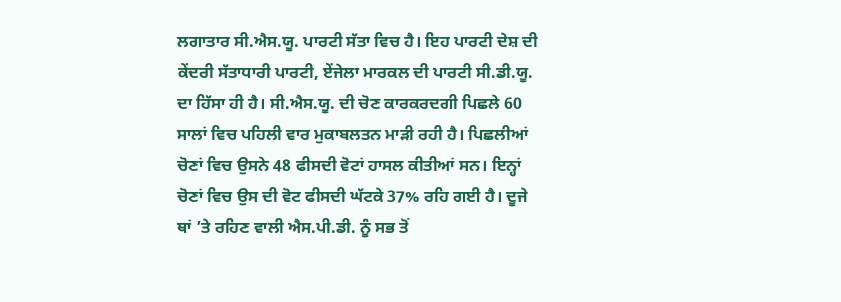ਲਗਾਤਾਰ ਸੀ.ਐਸ.ਯੂ. ਪਾਰਟੀ ਸੱਤਾ ਵਿਚ ਹੈ। ਇਹ ਪਾਰਟੀ ਦੇਸ਼ ਦੀ ਕੇਂਦਰੀ ਸੱਤਾਧਾਰੀ ਪਾਰਟੀ, ਏਂਜੇਲਾ ਮਾਰਕਲ ਦੀ ਪਾਰਟੀ ਸੀ.ਡੀ.ਯੂ. ਦਾ ਹਿੱਸਾ ਹੀ ਹੈ। ਸੀ.ਐਸ.ਯੂ. ਦੀ ਚੋਣ ਕਾਰਕਰਦਗੀ ਪਿਛਲੇ 60 ਸਾਲਾਂ ਵਿਚ ਪਹਿਲੀ ਵਾਰ ਮੁਕਾਬਲਤਨ ਮਾੜੀ ਰਹੀ ਹੈ। ਪਿਛਲੀਆਂ ਚੋਣਾਂ ਵਿਚ ਉਸਨੇ 48 ਫੀਸਦੀ ਵੋਟਾਂ ਹਾਸਲ ਕੀਤੀਆਂ ਸਨ। ਇਨ੍ਹਾਂ ਚੋਣਾਂ ਵਿਚ ਉਸ ਦੀ ਵੋਟ ਫੀਸਦੀ ਘੱਟਕੇ 37% ਰਹਿ ਗਈ ਹੈ। ਦੂਜੇ ਥਾਂ ’ਤੇ ਰਹਿਣ ਵਾਲੀ ਐਸ.ਪੀ.ਡੀ. ਨੂੰ ਸਭ ਤੋਂ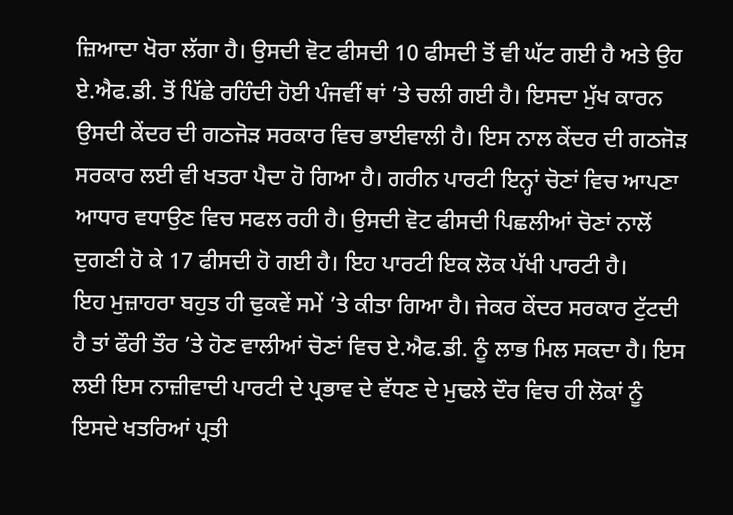ਜ਼ਿਆਦਾ ਖੋਰਾ ਲੱਗਾ ਹੈ। ਉਸਦੀ ਵੋਟ ਫੀਸਦੀ 10 ਫੀਸਦੀ ਤੋਂ ਵੀ ਘੱਟ ਗਈ ਹੈ ਅਤੇ ਉਹ ਏ.ਐਫ.ਡੀ. ਤੋਂ ਪਿੱਛੇ ਰਹਿੰਦੀ ਹੋਈ ਪੰਜਵੀਂ ਥਾਂ ’ਤੇ ਚਲੀ ਗਈ ਹੈ। ਇਸਦਾ ਮੁੱਖ ਕਾਰਨ ਉਸਦੀ ਕੇਂਦਰ ਦੀ ਗਠਜੋੜ ਸਰਕਾਰ ਵਿਚ ਭਾਈਵਾਲੀ ਹੈ। ਇਸ ਨਾਲ ਕੇਂਦਰ ਦੀ ਗਠਜੋੜ ਸਰਕਾਰ ਲਈ ਵੀ ਖਤਰਾ ਪੈਦਾ ਹੋ ਗਿਆ ਹੈ। ਗਰੀਨ ਪਾਰਟੀ ਇਨ੍ਹਾਂ ਚੋਣਾਂ ਵਿਚ ਆਪਣਾ ਆਧਾਰ ਵਧਾਉਣ ਵਿਚ ਸਫਲ ਰਹੀ ਹੈ। ਉਸਦੀ ਵੋਟ ਫੀਸਦੀ ਪਿਛਲੀਆਂ ਚੋਣਾਂ ਨਾਲੋਂ ਦੁਗਣੀ ਹੋ ਕੇ 17 ਫੀਸਦੀ ਹੋ ਗਈ ਹੈ। ਇਹ ਪਾਰਟੀ ਇਕ ਲੋਕ ਪੱਖੀ ਪਾਰਟੀ ਹੈ।
ਇਹ ਮੁਜ਼ਾਹਰਾ ਬਹੁਤ ਹੀ ਢੁਕਵੇਂ ਸਮੇਂ ’ਤੇ ਕੀਤਾ ਗਿਆ ਹੈ। ਜੇਕਰ ਕੇਂਦਰ ਸਰਕਾਰ ਟੁੱਟਦੀ ਹੈ ਤਾਂ ਫੌਰੀ ਤੌਰ ’ਤੇ ਹੋਣ ਵਾਲੀਆਂ ਚੋਣਾਂ ਵਿਚ ਏ.ਐਫ.ਡੀ. ਨੂੰ ਲਾਭ ਮਿਲ ਸਕਦਾ ਹੈ। ਇਸ ਲਈ ਇਸ ਨਾਜ਼ੀਵਾਦੀ ਪਾਰਟੀ ਦੇ ਪ੍ਰਭਾਵ ਦੇ ਵੱਧਣ ਦੇ ਮੁਢਲੇ ਦੌਰ ਵਿਚ ਹੀ ਲੋਕਾਂ ਨੂੰ ਇਸਦੇ ਖਤਰਿਆਂ ਪ੍ਰਤੀ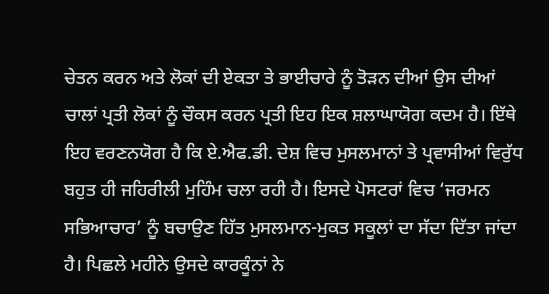ਚੇਤਨ ਕਰਨ ਅਤੇ ਲੋਕਾਂ ਦੀ ਏਕਤਾ ਤੇ ਭਾਈਚਾਰੇ ਨੂੰ ਤੋੜਨ ਦੀਆਂ ਉਸ ਦੀਆਂ ਚਾਲਾਂ ਪ੍ਰਤੀ ਲੋਕਾਂ ਨੂੰ ਚੌਕਸ ਕਰਨ ਪ੍ਰਤੀ ਇਹ ਇਕ ਸ਼ਲਾਘਾਯੋਗ ਕਦਮ ਹੈ। ਇੱਥੇ ਇਹ ਵਰਣਨਯੋਗ ਹੈ ਕਿ ਏ.ਐਫ.ਡੀ. ਦੇਸ਼ ਵਿਚ ਮੁਸਲਮਾਨਾਂ ਤੇ ਪ੍ਰਵਾਸੀਆਂ ਵਿਰੁੱਧ ਬਹੁਤ ਹੀ ਜਹਿਰੀਲੀ ਮੁਹਿੰਮ ਚਲਾ ਰਹੀ ਹੈ। ਇਸਦੇ ਪੋਸਟਰਾਂ ਵਿਚ ‘ਜਰਮਨ ਸਭਿਆਚਾਰ’ ਨੂੰ ਬਚਾਉਣ ਹਿੱਤ ਮੁਸਲਮਾਨ-ਮੁਕਤ ਸਕੂਲਾਂ ਦਾ ਸੱਦਾ ਦਿੱਤਾ ਜਾਂਦਾ ਹੈ। ਪਿਛਲੇ ਮਹੀਨੇ ਉਸਦੇ ਕਾਰਕੂੰਨਾਂ ਨੇ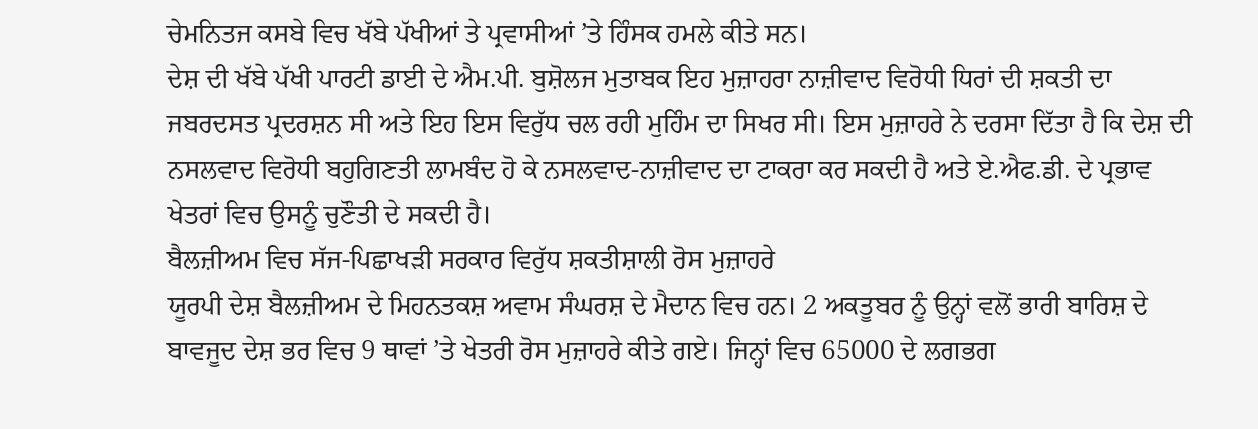ਚੇਮਨਿਤਜ ਕਸਬੇ ਵਿਚ ਖੱਬੇ ਪੱਖੀਆਂ ਤੇ ਪ੍ਰਵਾਸੀਆਂ ’ਤੇ ਹਿੰਸਕ ਹਮਲੇ ਕੀਤੇ ਸਨ।
ਦੇਸ਼ ਦੀ ਖੱਬੇ ਪੱਖੀ ਪਾਰਟੀ ਡਾਈ ਦੇ ਐਮ.ਪੀ. ਬੁਸ਼ੋਲਜ ਮੁਤਾਬਕ ਇਹ ਮੁਜ਼ਾਹਰਾ ਨਾਜ਼ੀਵਾਦ ਵਿਰੋਧੀ ਧਿਰਾਂ ਦੀ ਸ਼ਕਤੀ ਦਾ ਜਬਰਦਸਤ ਪ੍ਰਦਰਸ਼ਨ ਸੀ ਅਤੇ ਇਹ ਇਸ ਵਿਰੁੱਧ ਚਲ ਰਹੀ ਮੁਹਿੰਮ ਦਾ ਸਿਖਰ ਸੀ। ਇਸ ਮੁਜ਼ਾਹਰੇ ਨੇ ਦਰਸਾ ਦਿੱਤਾ ਹੈ ਕਿ ਦੇਸ਼ ਦੀ ਨਸਲਵਾਦ ਵਿਰੋਧੀ ਬਹੁਗਿਣਤੀ ਲਾਮਬੰਦ ਹੋ ਕੇ ਨਸਲਵਾਦ-ਨਾਜ਼ੀਵਾਦ ਦਾ ਟਾਕਰਾ ਕਰ ਸਕਦੀ ਹੈ ਅਤੇ ਏ.ਐਫ.ਡੀ. ਦੇ ਪ੍ਰਭਾਵ ਖੇਤਰਾਂ ਵਿਚ ਉਸਨੂੰ ਚੁਣੌਤੀ ਦੇ ਸਕਦੀ ਹੈ।
ਬੈਲਜ਼ੀਅਮ ਵਿਚ ਸੱਜ-ਪਿਛਾਖੜੀ ਸਰਕਾਰ ਵਿਰੁੱਧ ਸ਼ਕਤੀਸ਼ਾਲੀ ਰੋਸ ਮੁਜ਼ਾਹਰੇ
ਯੂਰਪੀ ਦੇਸ਼ ਬੈਲਜ਼ੀਅਮ ਦੇ ਮਿਹਨਤਕਸ਼ ਅਵਾਮ ਸੰਘਰਸ਼ ਦੇ ਮੈਦਾਨ ਵਿਚ ਹਨ। 2 ਅਕਤੂਬਰ ਨੂੰ ਉਨ੍ਹਾਂ ਵਲੋਂ ਭਾਰੀ ਬਾਰਿਸ਼ ਦੇ ਬਾਵਜੂਦ ਦੇਸ਼ ਭਰ ਵਿਚ 9 ਥਾਵਾਂ ’ਤੇ ਖੇਤਰੀ ਰੋਸ ਮੁਜ਼ਾਹਰੇ ਕੀਤੇ ਗਏ। ਜਿਨ੍ਹਾਂ ਵਿਚ 65000 ਦੇ ਲਗਭਗ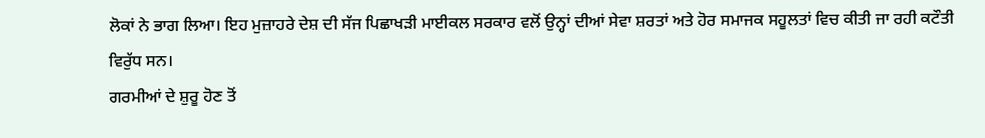ਲੋਕਾਂ ਨੇ ਭਾਗ ਲਿਆ। ਇਹ ਮੁਜ਼ਾਹਰੇ ਦੇਸ਼ ਦੀ ਸੱਜ ਪਿਛਾਖੜੀ ਮਾਈਕਲ ਸਰਕਾਰ ਵਲੋਂ ਉਨ੍ਹਾਂ ਦੀਆਂ ਸੇਵਾ ਸ਼ਰਤਾਂ ਅਤੇ ਹੋਰ ਸਮਾਜਕ ਸਹੂਲਤਾਂ ਵਿਚ ਕੀਤੀ ਜਾ ਰਹੀ ਕਟੌਤੀ ਵਿਰੁੱਧ ਸਨ।
ਗਰਮੀਆਂ ਦੇ ਸ਼ੁਰੂ ਹੋਣ ਤੋਂ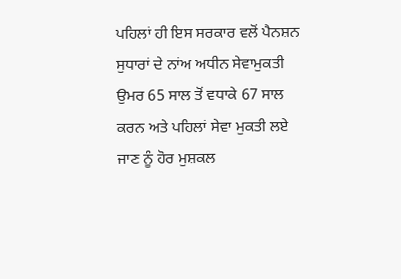ਪਹਿਲਾਂ ਹੀ ਇਸ ਸਰਕਾਰ ਵਲੋਂ ਪੈਨਸ਼ਨ ਸੁਧਾਰਾਂ ਦੇ ਨਾਂਅ ਅਧੀਨ ਸੇਵਾਮੁਕਤੀ ਉਮਰ 65 ਸਾਲ ਤੋਂ ਵਧਾਕੇ 67 ਸਾਲ ਕਰਨ ਅਤੇ ਪਹਿਲਾਂ ਸੇਵਾ ਮੁਕਤੀ ਲਏ ਜਾਣ ਨੂੰ ਹੋਰ ਮੁਸ਼ਕਲ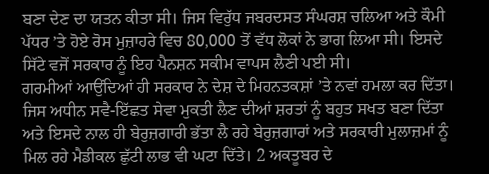ਬਣਾ ਦੇਣ ਦਾ ਯਤਨ ਕੀਤਾ ਸੀ। ਜਿਸ ਵਿਰੁੱਧ ਜਬਰਦਸਤ ਸੰਘਰਸ਼ ਚਲਿਆ ਅਤੇ ਕੌਮੀ ਪੱਧਰ ’ਤੇ ਹੋਏ ਰੋਸ ਮੁਜ਼ਾਹਰੇ ਵਿਚ 80,000 ਤੋਂ ਵੱਧ ਲੋਕਾਂ ਨੇ ਭਾਗ ਲਿਆ ਸੀ। ਇਸਦੇ ਸਿੱਟੇ ਵਜੋਂ ਸਰਕਾਰ ਨੂੰ ਇਹ ਪੈਨਸ਼ਨ ਸਕੀਮ ਵਾਪਸ ਲੈਣੀ ਪਈ ਸੀ।
ਗਰਮੀਆਂ ਆਉਂਦਿਆਂ ਹੀ ਸਰਕਾਰ ਨੇ ਦੇਸ਼ ਦੇ ਮਿਹਨਤਕਸ਼ਾਂ ’ਤੇ ਨਵਾਂ ਹਮਲਾ ਕਰ ਦਿੱਤਾ। ਜਿਸ ਅਧੀਨ ਸਵੈ-ਇੱਛਤ ਸੇਵਾ ਮੁਕਤੀ ਲੈਣ ਦੀਆਂ ਸ਼ਰਤਾਂ ਨੂੰ ਬਹੁਤ ਸਖਤ ਬਣਾ ਦਿੱਤਾ ਅਤੇ ਇਸਦੇ ਨਾਲ ਹੀ ਬੇਰੁਜ਼ਗਾਰੀ ਭੱਤਾ ਲੈ ਰਹੇ ਬੇਰੁਜ਼ਗਾਰਾਂ ਅਤੇ ਸਰਕਾਰੀ ਮੁਲਾਜ਼ਮਾਂ ਨੂੰ ਮਿਲ ਰਹੇ ਮੈਡੀਕਲ ਛੁੱਟੀ ਲਾਭ ਵੀ ਘਟਾ ਦਿੱਤੇ। 2 ਅਕਤੂਬਰ ਦੇ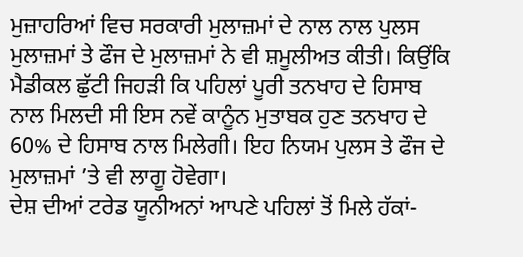ਮੁਜ਼ਾਹਰਿਆਂ ਵਿਚ ਸਰਕਾਰੀ ਮੁਲਾਜ਼ਮਾਂ ਦੇ ਨਾਲ ਨਾਲ ਪੁਲਸ ਮੁਲਾਜ਼ਮਾਂ ਤੇ ਫੌਜ ਦੇ ਮੁਲਾਜ਼ਮਾਂ ਨੇ ਵੀ ਸ਼ਮੂਲੀਅਤ ਕੀਤੀ। ਕਿਉਂਕਿ ਮੈਡੀਕਲ ਛੁੱਟੀ ਜਿਹੜੀ ਕਿ ਪਹਿਲਾਂ ਪੂਰੀ ਤਨਖਾਹ ਦੇ ਹਿਸਾਬ ਨਾਲ ਮਿਲਦੀ ਸੀ ਇਸ ਨਵੇਂ ਕਾਨੂੰਨ ਮੁਤਾਬਕ ਹੁਣ ਤਨਖਾਹ ਦੇ 60% ਦੇ ਹਿਸਾਬ ਨਾਲ ਮਿਲੇਗੀ। ਇਹ ਨਿਯਮ ਪੁਲਸ ਤੇ ਫੌਜ ਦੇ ਮੁਲਾਜ਼ਮਾਂ ’ਤੇ ਵੀ ਲਾਗੂ ਹੋਵੇਗਾ।
ਦੇਸ਼ ਦੀਆਂ ਟਰੇਡ ਯੂਨੀਅਨਾਂ ਆਪਣੇ ਪਹਿਲਾਂ ਤੋਂ ਮਿਲੇ ਹੱਕਾਂ-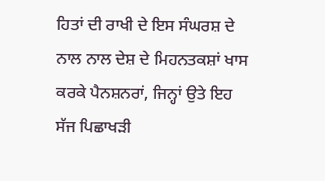ਹਿਤਾਂ ਦੀ ਰਾਖੀ ਦੇ ਇਸ ਸੰਘਰਸ਼ ਦੇ ਨਾਲ ਨਾਲ ਦੇਸ਼ ਦੇ ਮਿਹਨਤਕਸ਼ਾਂ ਖਾਸ ਕਰਕੇ ਪੈਨਸ਼ਨਰਾਂ, ਜਿਨ੍ਹਾਂ ਉਤੇ ਇਹ ਸੱਜ ਪਿਛਾਖੜੀ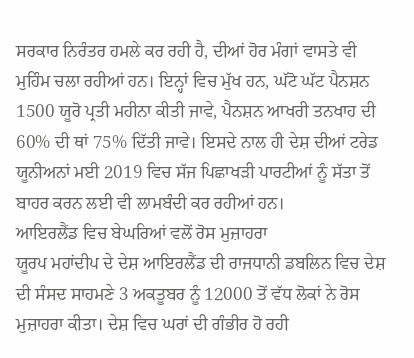ਸਰਕਾਰ ਨਿਰੰਤਰ ਹਮਲੇ ਕਰ ਰਹੀ ਹੈ, ਦੀਆਂ ਹੋਰ ਮੰਗਾਂ ਵਾਸਤੇ ਵੀ ਮੁਹਿੰਮ ਚਲਾ ਰਹੀਆਂ ਹਨ। ਇਨ੍ਹਾਂ ਵਿਚ ਮੁੱਖ ਹਨ, ਘੱਟੋ ਘੱਟ ਪੈਨਸ਼ਨ 1500 ਯੂਰੋ ਪ੍ਰਤੀ ਮਹੀਨਾ ਕੀਤੀ ਜਾਵੇ, ਪੈਨਸ਼ਨ ਆਖਰੀ ਤਨਖਾਹ ਦੀ 60% ਦੀ ਥਾਂ 75% ਦਿੱਤੀ ਜਾਵੇ। ਇਸਦੇ ਨਾਲ ਹੀ ਦੇਸ਼ ਦੀਆਂ ਟਰੇਡ ਯੂਨੀਅਨਾਂ ਮਈ 2019 ਵਿਚ ਸੱਜ ਪਿਛਾਖੜੀ ਪਾਰਟੀਆਂ ਨੂੰ ਸੱਤਾ ਤੋਂ ਬਾਹਰ ਕਰਨ ਲਈ ਵੀ ਲਾਮਬੰਦੀ ਕਰ ਰਹੀਆਂ ਹਨ।
ਆਇਰਲੈਂਡ ਵਿਚ ਬੇਘਰਿਆਂ ਵਲੋਂ ਰੋਸ ਮੁਜ਼ਾਹਰਾ
ਯੂਰਪ ਮਹਾਂਦੀਪ ਦੇ ਦੇਸ਼ ਆਇਰਲੈਂਡ ਦੀ ਰਾਜਧਾਨੀ ਡਬਲਿਨ ਵਿਚ ਦੇਸ਼ ਦੀ ਸੰਸਦ ਸਾਹਮਣੇ 3 ਅਕਤੂਬਰ ਨੂੰ 12000 ਤੋਂ ਵੱਧ ਲੋਕਾਂ ਨੇ ਰੋਸ ਮੁਜ਼ਾਹਰਾ ਕੀਤਾ। ਦੇਸ਼ ਵਿਚ ਘਰਾਂ ਦੀ ਗੰਭੀਰ ਹੋ ਰਹੀ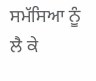ਸਮੱਸਿਆ ਨੂੰ ਲੈ ਕੇ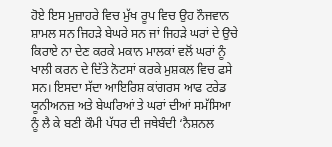ਹੋਏ ਇਸ ਮੁਜ਼ਾਹਰੇ ਵਿਚ ਮੁੱਖ ਰੂਪ ਵਿਚ ਉਹ ਨੌਜਵਾਨ ਸ਼ਾਮਲ ਸਨ ਜਿਹੜੇ ਬੇਘਰੇ ਸਨ ਜਾਂ ਜਿਹੜੇ ਘਰਾਂ ਦੇ ਉਚੇ ਕਿਰਾਏ ਨਾ ਦੇਣ ਕਰਕੇ ਮਕਾਨ ਮਾਲਕਾਂ ਵਲੋਂ ਘਰਾਂ ਨੂੰ ਖਾਲੀ ਕਰਨ ਦੇ ਦਿੱਤੇ ਨੋਟਸਾਂ ਕਰਕੇ ਮੁਸ਼ਕਲ ਵਿਚ ਫਸੇ ਸਨ। ਇਸਦਾ ਸੱਦਾ ਆਇਰਿਸ਼ ਕਾਂਗਰਸ ਆਫ ਟਰੇਡ ਯੂਨੀਅਨਜ਼ ਅਤੇ ਬੇਘਰਿਆਂ ਤੇ ਘਰਾਂ ਦੀਆਂ ਸਮੱਸਿਆ ਨੂੰ ਲੈ ਕੇ ਬਣੀ ਕੌਮੀ ਪੱਧਰ ਦੀ ਜਥੇਬੰਦੀ ‘ਨੈਸ਼ਨਲ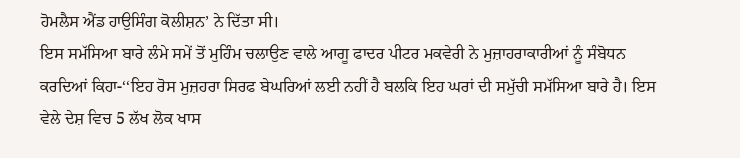ਹੋਮਲੈਸ ਐਂਡ ਹਾਉਸਿੰਗ ਕੋਲੀਸ਼ਨ’ ਨੇ ਦਿੱਤਾ ਸੀ।
ਇਸ ਸਮੱਸਿਆ ਬਾਰੇ ਲੰਮੇ ਸਮੇਂ ਤੋਂ ਮੁਹਿੰਮ ਚਲਾਉਣ ਵਾਲੇ ਆਗੂ ਫਾਦਰ ਪੀਟਰ ਮਕਵੇਰੀ ਨੇ ਮੁਜ਼ਾਹਰਾਕਾਰੀਆਂ ਨੂੰ ਸੰਬੋਧਨ ਕਰਦਿਆਂ ਕਿਹਾ-‘‘ਇਹ ਰੋਸ ਮੁਜ਼ਹਰਾ ਸਿਰਫ ਬੇਘਰਿਆਂ ਲਈ ਨਹੀਂ ਹੈ ਬਲਕਿ ਇਹ ਘਰਾਂ ਦੀ ਸਮੁੱਚੀ ਸਮੱਸਿਆ ਬਾਰੇ ਹੈ। ਇਸ ਵੇਲੇ ਦੇਸ਼ ਵਿਚ 5 ਲੱਖ ਲੋਕ ਖਾਸ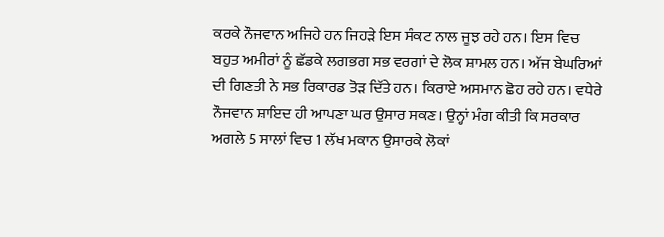ਕਰਕੇ ਨੌਜਵਾਨ ਅਜਿਹੇ ਹਨ ਜਿਹੜੇ ਇਸ ਸੰਕਟ ਨਾਲ ਜੂਝ ਰਹੇ ਹਨ। ਇਸ ਵਿਚ ਬਹੁਤ ਅਮੀਰਾਂ ਨੂੰ ਛੱਡਕੇ ਲਗਭਗ ਸਭ ਵਰਗਾਂ ਦੇ ਲੋਕ ਸ਼ਾਮਲ ਹਨ। ਅੱਜ ਬੇਘਰਿਆਂ ਦੀ ਗਿਣਤੀ ਨੇ ਸਭ ਰਿਕਾਰਡ ਤੋੜ ਦਿੱਤੇ ਹਨ। ਕਿਰਾਏ ਅਸਮਾਨ ਛੋਹ ਰਹੇ ਹਨ। ਵਧੇਰੇ ਨੌਜਵਾਨ ਸ਼ਾਇਦ ਹੀ ਆਪਣਾ ਘਰ ਉਸਾਰ ਸਕਣ। ਉਨ੍ਹਾਂ ਮੰਗ ਕੀਤੀ ਕਿ ਸਰਕਾਰ ਅਗਲੇ 5 ਸਾਲਾਂ ਵਿਚ 1 ਲੱਖ ਮਕਾਨ ਉਸਾਰਕੇ ਲੋਕਾਂ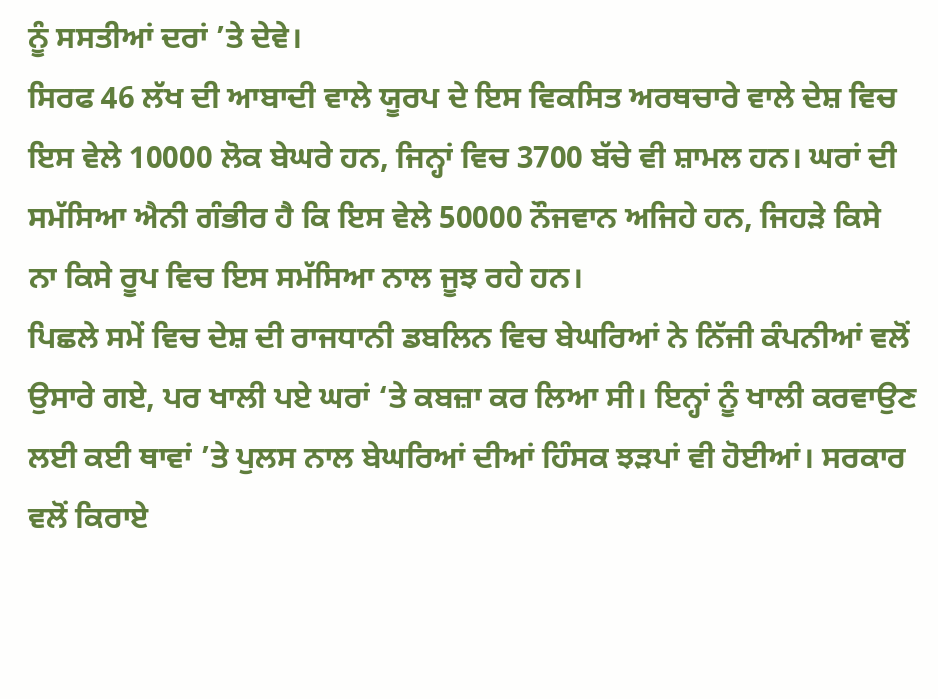ਨੂੰ ਸਸਤੀਆਂ ਦਰਾਂ ’ਤੇ ਦੇਵੇ।
ਸਿਰਫ 46 ਲੱਖ ਦੀ ਆਬਾਦੀ ਵਾਲੇ ਯੂਰਪ ਦੇ ਇਸ ਵਿਕਸਿਤ ਅਰਥਚਾਰੇ ਵਾਲੇ ਦੇਸ਼ ਵਿਚ ਇਸ ਵੇਲੇ 10000 ਲੋਕ ਬੇਘਰੇ ਹਨ, ਜਿਨ੍ਹਾਂ ਵਿਚ 3700 ਬੱਚੇ ਵੀ ਸ਼ਾਮਲ ਹਨ। ਘਰਾਂ ਦੀ ਸਮੱਸਿਆ ਐਨੀ ਗੰਭੀਰ ਹੈ ਕਿ ਇਸ ਵੇਲੇ 50000 ਨੌਜਵਾਨ ਅਜਿਹੇ ਹਨ, ਜਿਹੜੇ ਕਿਸੇ ਨਾ ਕਿਸੇ ਰੂਪ ਵਿਚ ਇਸ ਸਮੱਸਿਆ ਨਾਲ ਜੂਝ ਰਹੇ ਹਨ।
ਪਿਛਲੇ ਸਮੇਂ ਵਿਚ ਦੇਸ਼ ਦੀ ਰਾਜਧਾਨੀ ਡਬਲਿਨ ਵਿਚ ਬੇਘਰਿਆਂ ਨੇ ਨਿੱਜੀ ਕੰਪਨੀਆਂ ਵਲੋਂ ਉਸਾਰੇ ਗਏ, ਪਰ ਖਾਲੀ ਪਏ ਘਰਾਂ ‘ਤੇ ਕਬਜ਼ਾ ਕਰ ਲਿਆ ਸੀ। ਇਨ੍ਹਾਂ ਨੂੰ ਖਾਲੀ ਕਰਵਾਉਣ ਲਈ ਕਈ ਥਾਵਾਂ ’ਤੇ ਪੁਲਸ ਨਾਲ ਬੇਘਰਿਆਂ ਦੀਆਂ ਹਿੰਸਕ ਝੜਪਾਂ ਵੀ ਹੋਈਆਂ। ਸਰਕਾਰ ਵਲੋਂ ਕਿਰਾਏ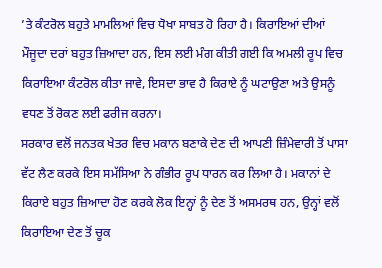’ਤੇ ਕੰਟਰੋਲ ਬਹੁਤੇ ਮਾਮਲਿਆਂ ਵਿਚ ਧੋਖਾ ਸਾਬਤ ਹੋ ਰਿਹਾ ਹੈ। ਕਿਰਾਇਆਂ ਦੀਆਂ ਮੌਜੂਦਾ ਦਰਾਂ ਬਹੁਤ ਜ਼ਿਆਦਾ ਹਨ, ਇਸ ਲਈ ਮੰਗ ਕੀਤੀ ਗਈ ਕਿ ਅਮਲੀ ਰੂਪ ਵਿਚ ਕਿਰਾਇਆ ਕੰਟਰੋਲ ਕੀਤਾ ਜਾਵੇ, ਇਸਦਾ ਭਾਵ ਹੈ ਕਿਰਾਏ ਨੂੰ ਘਟਾਉਣਾ ਅਤੇ ਉਸਨੂੰ ਵਧਣ ਤੋਂ ਰੋਕਣ ਲਈ ਫਰੀਜ ਕਰਨਾ।
ਸਰਕਾਰ ਵਲੋਂ ਜਨਤਕ ਖੇਤਰ ਵਿਚ ਮਕਾਨ ਬਣਾਕੇ ਦੇਣ ਦੀ ਆਪਣੀ ਜ਼ਿੰਮੇਵਾਰੀ ਤੋਂ ਪਾਸਾ ਵੱਟ ਲੈਣ ਕਰਕੇ ਇਸ ਸਮੱਸਿਆ ਨੇ ਗੰਭੀਰ ਰੂਪ ਧਾਰਨ ਕਰ ਲਿਆ ਹੈ। ਮਕਾਨਾਂ ਦੇ ਕਿਰਾਏ ਬਹੁਤ ਜ਼ਿਆਦਾ ਹੋਣ ਕਰਕੇ ਲੋਕ ਇਨ੍ਹਾਂ ਨੂੰ ਦੇਣ ਤੋਂ ਅਸਮਰਥ ਹਨ, ਉਨ੍ਹਾਂ ਵਲੋਂ ਕਿਰਾਇਆ ਦੇਣ ਤੋਂ ਚੂਕ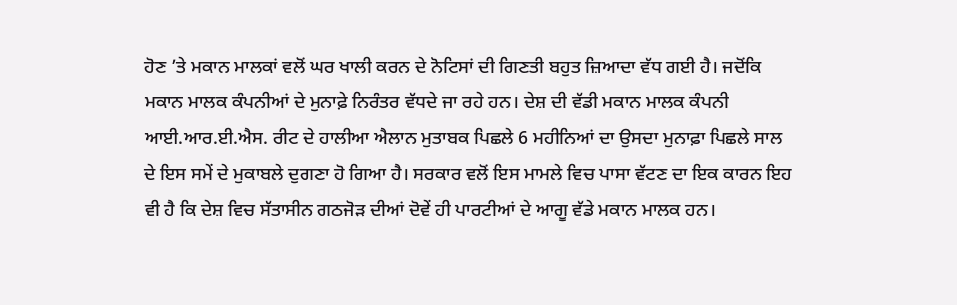ਹੋਣ ’ਤੇ ਮਕਾਨ ਮਾਲਕਾਂ ਵਲੋਂ ਘਰ ਖਾਲੀ ਕਰਨ ਦੇ ਨੋਟਿਸਾਂ ਦੀ ਗਿਣਤੀ ਬਹੁਤ ਜ਼ਿਆਦਾ ਵੱਧ ਗਈ ਹੈ। ਜਦੋਂਕਿ ਮਕਾਨ ਮਾਲਕ ਕੰਪਨੀਆਂ ਦੇ ਮੁਨਾਫ਼ੇ ਨਿਰੰਤਰ ਵੱਧਦੇ ਜਾ ਰਹੇ ਹਨ। ਦੇਸ਼ ਦੀ ਵੱਡੀ ਮਕਾਨ ਮਾਲਕ ਕੰਪਨੀ ਆਈ.ਆਰ.ਈ.ਐਸ. ਰੀਟ ਦੇ ਹਾਲੀਆ ਐਲਾਨ ਮੁਤਾਬਕ ਪਿਛਲੇ 6 ਮਹੀਨਿਆਂ ਦਾ ਉਸਦਾ ਮੁਨਾਫ਼ਾ ਪਿਛਲੇ ਸਾਲ ਦੇ ਇਸ ਸਮੇਂ ਦੇ ਮੁਕਾਬਲੇ ਦੁਗਣਾ ਹੋ ਗਿਆ ਹੈ। ਸਰਕਾਰ ਵਲੋਂ ਇਸ ਮਾਮਲੇ ਵਿਚ ਪਾਸਾ ਵੱਟਣ ਦਾ ਇਕ ਕਾਰਨ ਇਹ ਵੀ ਹੈ ਕਿ ਦੇਸ਼ ਵਿਚ ਸੱਤਾਸੀਨ ਗਠਜੋੜ ਦੀਆਂ ਦੋਵੇਂ ਹੀ ਪਾਰਟੀਆਂ ਦੇ ਆਗੂ ਵੱਡੇ ਮਕਾਨ ਮਾਲਕ ਹਨ।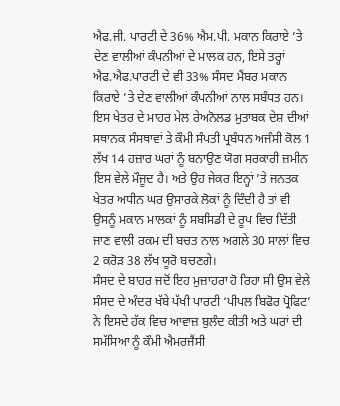ਐਫ.ਜੀ. ਪਾਰਟੀ ਦੇ 36% ਐਮ.ਪੀ. ਮਕਾਨ ਕਿਰਾਏ ’ਤੇ ਦੇਣ ਵਾਲੀਆਂ ਕੰਪਨੀਆਂ ਦੇ ਮਾਲਕ ਹਨ, ਇਸੇ ਤਰ੍ਹਾਂ ਐਫ.ਐਫ.ਪਾਰਟੀ ਦੇ ਵੀ 33% ਸੰਸਦ ਮੈਂਬਰ ਮਕਾਨ ਕਿਰਾਏ ’ਤੇ ਦੇਣ ਵਾਲੀਆਂ ਕੰਪਨੀਆਂ ਨਾਲ ਸਬੰਧਤ ਹਨ।
ਇਸ ਖੇਤਰ ਦੇ ਮਾਹਰ ਮੇਲ ਰੇਅਨੋਲਡ ਮੁਤਾਬਕ ਦੇਸ਼ ਦੀਆਂ ਸਥਾਨਕ ਸੰਸਥਾਵਾਂ ਤੇ ਕੌਮੀ ਸੰਪਤੀ ਪ੍ਰਬੰਧਨ ਅਜੰਸੀ ਕੋਲ 1 ਲੱਖ 14 ਹਜ਼ਾਰ ਘਰਾਂ ਨੂੰ ਬਨਾਉਣ ਯੋਗ ਸਰਕਾਰੀ ਜ਼ਮੀਨ ਇਸ ਵੇਲੇ ਮੌਜੂਦ ਹੈ। ਅਤੇ ਉਹ ਜੇਕਰ ਇਨ੍ਹਾਂ ’ਤੇ ਜਨਤਕ ਖੇਤਰ ਅਧੀਨ ਘਰ ਉਸਾਰਕੇ ਲੋਕਾਂ ਨੂੰ ਦਿੰਦੀ ਹੈ ਤਾਂ ਵੀ ਉਸਨੂੰ ਮਕਾਨ ਮਾਲਕਾਂ ਨੂੰ ਸਬਸਿਡੀ ਦੇ ਰੂਪ ਵਿਚ ਦਿੱਤੀ ਜਾਣ ਵਾਲੀ ਰਕਮ ਦੀ ਬਚਤ ਨਾਲ ਅਗਲੇ 30 ਸਾਲਾਂ ਵਿਚ 2 ਕਰੋੜ 38 ਲੱਖ ਯੂਰੋ ਬਚਣਗੇ।
ਸੰਸਦ ਦੇ ਬਾਹਰ ਜਦੋਂ ਇਹ ਮੁਜ਼ਾਹਰਾ ਹੋ ਰਿਹਾ ਸੀ ਉਸ ਵੇਲੇ ਸੰਸਦ ਦੇ ਅੰਦਰ ਖੱਬੇ ਪੱਖੀ ਪਾਰਟੀ ‘ਪੀਪਲ ਬਿਫੋਰ ਪ੍ਰੋਫਿਟ’ ਨੇ ਇਸਦੇ ਹੱਕ ਵਿਚ ਆਵਾਜ਼ ਬੁਲੰਦ ਕੀਤੀ ਅਤੇ ਘਰਾਂ ਦੀ ਸਮੱਸਿਆ ਨੂੰ ਕੌਮੀ ਐਮਰਜੈਂਸੀ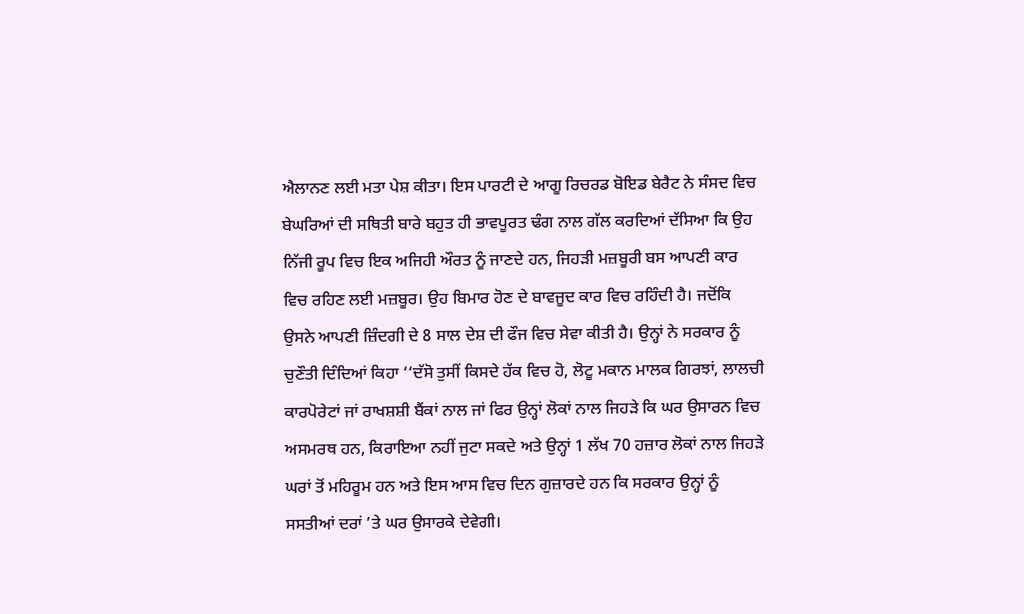ਐਲਾਨਣ ਲਈ ਮਤਾ ਪੇਸ਼ ਕੀਤਾ। ਇਸ ਪਾਰਟੀ ਦੇ ਆਗੂ ਰਿਚਰਡ ਬੋਇਡ ਬੇਰੈਟ ਨੇ ਸੰਸਦ ਵਿਚ ਬੇਘਰਿਆਂ ਦੀ ਸਥਿਤੀ ਬਾਰੇ ਬਹੁਤ ਹੀ ਭਾਵਪੂਰਤ ਢੰਗ ਨਾਲ ਗੱਲ ਕਰਦਿਆਂ ਦੱਸਿਆ ਕਿ ਉਹ ਨਿੱਜੀ ਰੂਪ ਵਿਚ ਇਕ ਅਜਿਹੀ ਔਰਤ ਨੂੰ ਜਾਣਦੇ ਹਨ, ਜਿਹੜੀ ਮਜ਼ਬੂਰੀ ਬਸ ਆਪਣੀ ਕਾਰ ਵਿਚ ਰਹਿਣ ਲਈ ਮਜ਼ਬੂਰ। ਉਹ ਬਿਮਾਰ ਹੋਣ ਦੇ ਬਾਵਜੂਦ ਕਾਰ ਵਿਚ ਰਹਿੰਦੀ ਹੈ। ਜਦੋਂਕਿ ਉਸਨੇ ਆਪਣੀ ਜ਼ਿੰਦਗੀ ਦੇ 8 ਸਾਲ ਦੇਸ਼ ਦੀ ਫੌਜ ਵਿਚ ਸੇਵਾ ਕੀਤੀ ਹੈ। ਉਨ੍ਹਾਂ ਨੇ ਸਰਕਾਰ ਨੂੰ ਚੁਣੌਤੀ ਦਿੰਦਿਆਂ ਕਿਹਾ ‘‘ਦੱਸੋ ਤੁਸੀਂ ਕਿਸਦੇ ਹੱਕ ਵਿਚ ਹੋ, ਲੋਟੂ ਮਕਾਨ ਮਾਲਕ ਗਿਰਝਾਂ, ਲਾਲਚੀ ਕਾਰਪੋਰੇਟਾਂ ਜਾਂ ਰਾਖਸ਼ਸ਼ੀ ਬੈਂਕਾਂ ਨਾਲ ਜਾਂ ਫਿਰ ਉਨ੍ਹਾਂ ਲੋਕਾਂ ਨਾਲ ਜਿਹੜੇ ਕਿ ਘਰ ਉਸਾਰਨ ਵਿਚ ਅਸਮਰਥ ਹਨ, ਕਿਰਾਇਆ ਨਹੀਂ ਜੁਟਾ ਸਕਦੇ ਅਤੇ ਉਨ੍ਹਾਂ 1 ਲੱਖ 70 ਹਜ਼ਾਰ ਲੋਕਾਂ ਨਾਲ ਜਿਹੜੇ ਘਰਾਂ ਤੋਂ ਮਹਿਰੂਮ ਹਨ ਅਤੇ ਇਸ ਆਸ ਵਿਚ ਦਿਨ ਗੁਜ਼ਾਰਦੇ ਹਨ ਕਿ ਸਰਕਾਰ ਉਨ੍ਹਾਂ ਨੂੰ ਸਸਤੀਆਂ ਦਰਾਂ ’ਤੇ ਘਰ ਉਸਾਰਕੇ ਦੇਵੇਗੀ।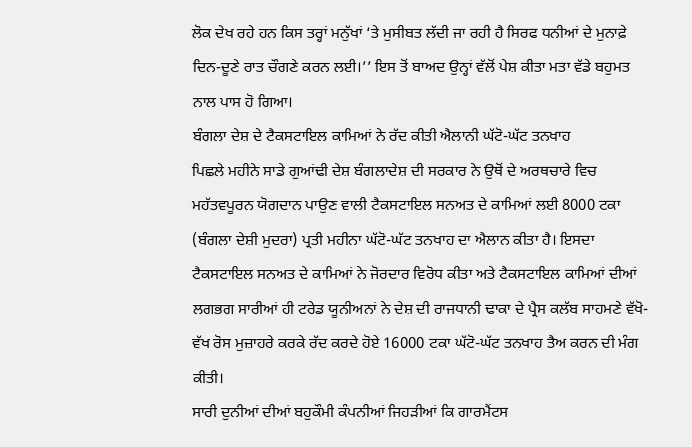ਲੋਕ ਦੇਖ ਰਹੇ ਹਨ ਕਿਸ ਤਰ੍ਹਾਂ ਮਨੁੱਖਾਂ ‘ਤੇ ਮੁਸੀਬਤ ਲੱਦੀ ਜਾ ਰਹੀ ਹੈ ਸਿਰਫ ਧਨੀਆਂ ਦੇ ਮੁਨਾਫ਼ੇ ਦਿਨ-ਦੂਣੇ ਰਾਤ ਚੌਗਣੇ ਕਰਨ ਲਈ।’’ ਇਸ ਤੋਂ ਬਾਅਦ ਉਨ੍ਹਾਂ ਵੱਲੋਂ ਪੇਸ਼ ਕੀਤਾ ਮਤਾ ਵੱਡੇ ਬਹੁਮਤ ਨਾਲ ਪਾਸ ਹੋ ਗਿਆ।
ਬੰਗਲਾ ਦੇਸ਼ ਦੇ ਟੈਕਸਟਾਇਲ ਕਾਮਿਆਂ ਨੇ ਰੱਦ ਕੀਤੀ ਐਲਾਨੀ ਘੱਟੋ-ਘੱਟ ਤਨਖਾਹ
ਪਿਛਲੇ ਮਹੀਨੇ ਸਾਡੇ ਗੁਆਂਢੀ ਦੇਸ਼ ਬੰਗਲਾਦੇਸ਼ ਦੀ ਸਰਕਾਰ ਨੇ ਉਥੋਂ ਦੇ ਅਰਥਚਾਰੇ ਵਿਚ ਮਹੱਤਵਪੂਰਨ ਯੋਗਦਾਨ ਪਾਉਣ ਵਾਲੀ ਟੈਕਸਟਾਇਲ ਸਨਅਤ ਦੇ ਕਾਮਿਆਂ ਲਈ 8000 ਟਕਾ (ਬੰਗਲਾ ਦੇਸ਼ੀ ਮੁਦਰਾ) ਪ੍ਰਤੀ ਮਹੀਨਾ ਘੱਟੋ-ਘੱਟ ਤਨਖਾਹ ਦਾ ਐਲਾਨ ਕੀਤਾ ਹੈ। ਇਸਦਾ ਟੈਕਸਟਾਇਲ ਸਨਅਤ ਦੇ ਕਾਮਿਆਂ ਨੇ ਜੋਰਦਾਰ ਵਿਰੋਧ ਕੀਤਾ ਅਤੇ ਟੈਕਸਟਾਇਲ ਕਾਮਿਆਂ ਦੀਆਂ ਲਗਭਗ ਸਾਰੀਆਂ ਹੀ ਟਰੇਡ ਯੂਨੀਅਨਾਂ ਨੇ ਦੇਸ਼ ਦੀ ਰਾਜਧਾਨੀ ਢਾਕਾ ਦੇ ਪ੍ਰੈਸ ਕਲੱਬ ਸਾਹਮਣੇ ਵੱਖੋ-ਵੱਖ ਰੋਸ ਮੁਜ਼ਾਹਰੇ ਕਰਕੇ ਰੱਦ ਕਰਦੇ ਹੋਏ 16000 ਟਕਾ ਘੱਟੋ-ਘੱਟ ਤਨਖਾਹ ਤੈਅ ਕਰਨ ਦੀ ਮੰਗ ਕੀਤੀ।
ਸਾਰੀ ਦੁਨੀਆਂ ਦੀਆਂ ਬਹੁਕੌਮੀ ਕੰਪਨੀਆਂ ਜਿਹੜੀਆਂ ਕਿ ਗਾਰਮੈਂਟਸ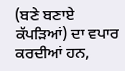(ਬਣੇ ਬਣਾਏ ਕੱਪੜਿਆਂ) ਦਾ ਵਪਾਰ ਕਰਦੀਆਂ ਹਨ,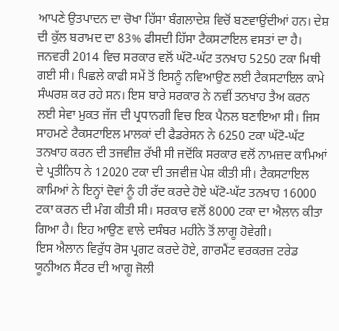ਆਪਣੇ ਉਤਪਾਦਨ ਦਾ ਚੋਖਾ ਹਿੱਸਾ ਬੰਗਲਾਦੇਸ਼ ਵਿਚੋਂ ਬਣਵਾਉਂਦੀਆਂ ਹਨ। ਦੇਸ਼ ਦੀ ਕੁੱਲ ਬਰਾਮਦ ਦਾ 83% ਫੀਸਦੀ ਹਿੱਸਾ ਟੈਕਸਟਾਇਲ ਵਸਤਾਂ ਦਾ ਹੈ। ਜਨਵਰੀ 2014 ਵਿਚ ਸਰਕਾਰ ਵਲੋਂ ਘੱਟੋ-ਘੱਟ ਤਨਖਾਹ 5250 ਟਕਾ ਮਿਥੀ ਗਈ ਸੀ। ਪਿਛਲੇ ਕਾਫੀ ਸਮੇਂ ਤੋਂ ਇਸਨੂੰ ਨਵਿਆਉਣ ਲਈ ਟੈਕਸਟਾਇਲ ਕਾਮੇ ਸੰਘਰਸ਼ ਕਰ ਰਹੇ ਸਨ। ਇਸ ਬਾਰੇ ਸਰਕਾਰ ਨੇ ਨਵੀਂ ਤਨਖਾਹ ਤੈਅ ਕਰਨ ਲਈ ਸੇਵਾ ਮੁਕਤ ਜੱਜ ਦੀ ਪ੍ਰਧਾਨਗੀ ਵਿਚ ਇਕ ਪੈਨਲ ਬਣਾਇਆ ਸੀ। ਜਿਸ ਸਾਹਮਣੇ ਟੈਕਸਟਾਇਲ ਮਾਲਕਾਂ ਦੀ ਫੈਡਰੇਸਨ ਨੇ 6250 ਟਕਾ ਘੱਟੋ-ਘੱਟ ਤਨਖਾਹ ਕਰਨ ਦੀ ਤਜਵੀਜ਼ ਰੱਖੀ ਸੀ ਜਦੋਂਕਿ ਸਰਕਾਰ ਵਲੋਂ ਨਾਮਜ਼ਦ ਕਾਮਿਆਂ ਦੇ ਪ੍ਰਤੀਨਿਧ ਨੇ 12020 ਟਕਾ ਦੀ ਤਜਵੀਜ਼ ਪੇਸ਼ ਕੀਤੀ ਸੀ। ਟੈਕਸਟਾਇਲ ਕਾਮਿਆਂ ਨੇ ਇਨ੍ਹਾਂ ਦੋਵਾਂ ਨੂੰ ਹੀ ਰੱਦ ਕਰਦੇ ਹੋਏ ਘੱਟੋ-ਘੱਟ ਤਨਖਾਹ 16000 ਟਕਾ ਕਰਨ ਦੀ ਮੰਗ ਕੀਤੀ ਸੀ। ਸਰਕਾਰ ਵਲੋਂ 8000 ਟਕਾ ਦਾ ਐਲਾਨ ਕੀਤਾ ਗਿਆ ਹੈ। ਇਹ ਆਉਣ ਵਾਲੇ ਦਸੰਬਰ ਮਹੀਨੇ ਤੋਂ ਲਾਗੂ ਹੋਵੇਗੀ।
ਇਸ ਐਲਾਨ ਵਿਰੁੱਧ ਰੋਸ ਪ੍ਰਗਟ ਕਰਦੇ ਹੋਏ, ਗਾਰਮੈਂਟ ਵਰਕਰਜ਼ ਟਰੇਡ ਯੂਨੀਅਨ ਸੈਂਟਰ ਦੀ ਆਗੂ ਜੋਲੀ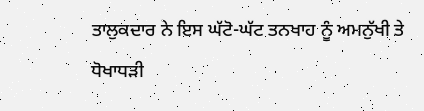ਤਾਲੁਕਦਾਰ ਨੇ ਇਸ ਘੱਟੋ-ਘੱਟ ਤਨਖਾਹ ਨੂੰ ਅਮਨੁੱਖੀ ਤੇ ਧੋਖਾਧੜੀ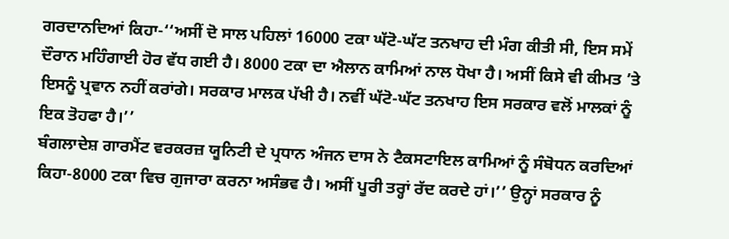ਗਰਦਾਨਦਿਆਂ ਕਿਹਾ-‘‘ਅਸੀਂ ਦੋ ਸਾਲ ਪਹਿਲਾਂ 16000 ਟਕਾ ਘੱਟੋ-ਘੱਟ ਤਨਖਾਹ ਦੀ ਮੰਗ ਕੀਤੀ ਸੀ, ਇਸ ਸਮੇਂ ਦੌਰਾਨ ਮਹਿੰਗਾਈ ਹੋਰ ਵੱਧ ਗਈ ਹੈ। 8000 ਟਕਾ ਦਾ ਐਲਾਨ ਕਾਮਿਆਂ ਨਾਲ ਧੋਖਾ ਹੈ। ਅਸੀਂ ਕਿਸੇ ਵੀ ਕੀਮਤ ’ਤੇ ਇਸਨੂੰ ਪ੍ਰਵਾਨ ਨਹੀਂ ਕਰਾਂਗੇ। ਸਰਕਾਰ ਮਾਲਕ ਪੱਖੀ ਹੈ। ਨਵੀਂ ਘੱਟੋ-ਘੱਟ ਤਨਖਾਹ ਇਸ ਸਰਕਾਰ ਵਲੋਂ ਮਾਲਕਾਂ ਨੂੰ ਇਕ ਤੋਹਫਾ ਹੈ।’’
ਬੰਗਲਾਦੇਸ਼ ਗਾਰਮੈਂਟ ਵਰਕਰਜ਼ ਯੂਨਿਟੀ ਦੇ ਪ੍ਰਧਾਨ ਅੰਜਨ ਦਾਸ ਨੇ ਟੈਕਸਟਾਇਲ ਕਾਮਿਆਂ ਨੂੰ ਸੰਬੋਧਨ ਕਰਦਿਆਂ ਕਿਹਾ-8000 ਟਕਾ ਵਿਚ ਗੁਜਾਰਾ ਕਰਨਾ ਅਸੰਭਵ ਹੈ। ਅਸੀਂ ਪੂਰੀ ਤਰ੍ਹਾਂ ਰੱਦ ਕਰਦੇ ਹਾਂ।’’ ਉਨ੍ਹਾਂ ਸਰਕਾਰ ਨੂੰ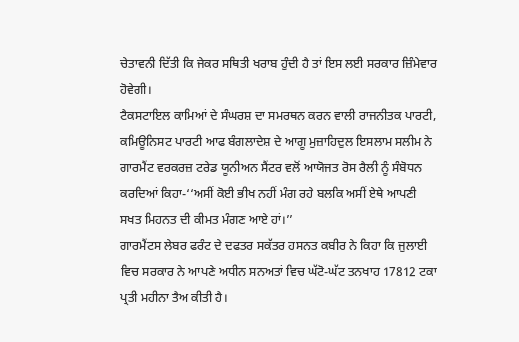ਚੇਤਾਵਨੀ ਦਿੱਤੀ ਕਿ ਜੇਕਰ ਸਥਿਤੀ ਖਰਾਬ ਹੁੰਦੀ ਹੈ ਤਾਂ ਇਸ ਲਈ ਸਰਕਾਰ ਜ਼ਿੰਮੇਵਾਰ ਹੋਵੇਗੀ।
ਟੈਕਸਟਾਇਲ ਕਾਮਿਆਂ ਦੇ ਸੰਘਰਸ਼ ਦਾ ਸਮਰਥਨ ਕਰਨ ਵਾਲੀ ਰਾਜਨੀਤਕ ਪਾਰਟੀ, ਕਮਿਊਨਿਸਟ ਪਾਰਟੀ ਆਫ ਬੰਗਲਾਦੇਸ਼ ਦੇ ਆਗੂ ਮੁਜ਼ਾਹਿਦੁਲ ਇਸਲਾਮ ਸਲੀਮ ਨੇ ਗਾਰਮੈਂਟ ਵਰਕਰਜ਼ ਟਰੇਡ ਯੂਨੀਅਨ ਸੈਂਟਰ ਵਲੋਂ ਆਯੋਜਤ ਰੋਸ ਰੈਲੀ ਨੂੰ ਸੰਬੋਧਨ ਕਰਦਿਆਂ ਕਿਹਾ-‘‘ਅਸੀਂ ਕੋਈ ਭੀਖ ਨਹੀਂ ਮੰਗ ਰਹੇ ਬਲਕਿ ਅਸੀਂ ਏਥੇ ਆਪਣੀ ਸਖਤ ਮਿਹਨਤ ਦੀ ਕੀਮਤ ਮੰਗਣ ਆਏ ਹਾਂ।’’
ਗਾਰਮੈਂਟਸ ਲੇਬਰ ਫਰੰਟ ਦੇ ਦਫਤਰ ਸਕੱਤਰ ਹਸਨਤ ਕਬੀਰ ਨੇ ਕਿਹਾ ਕਿ ਜੁਲਾਈ ਵਿਚ ਸਰਕਾਰ ਨੇ ਆਪਣੇ ਅਧੀਨ ਸਨਅਤਾਂ ਵਿਚ ਘੱਟੋ-ਘੱਟ ਤਨਖਾਹ 17812 ਟਕਾ ਪ੍ਰਤੀ ਮਹੀਨਾ ਤੈਅ ਕੀਤੀ ਹੈ।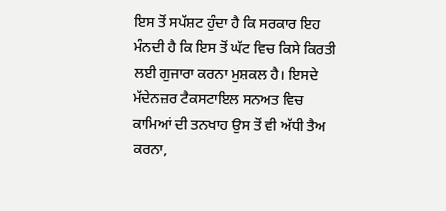ਇਸ ਤੋਂ ਸਪੱਸ਼ਟ ਹੁੰਦਾ ਹੈ ਕਿ ਸਰਕਾਰ ਇਹ ਮੰਨਦੀ ਹੈ ਕਿ ਇਸ ਤੋਂ ਘੱਟ ਵਿਚ ਕਿਸੇ ਕਿਰਤੀ ਲਈ ਗੁਜਾਰਾ ਕਰਨਾ ਮੁਸ਼ਕਲ ਹੈ। ਇਸਦੇ ਮੱਦੇਨਜ਼ਰ ਟੈਕਸਟਾਇਲ ਸਨਅਤ ਵਿਚ ਕਾਮਿਆਂ ਦੀ ਤਨਖਾਹ ਉਸ ਤੋਂ ਵੀ ਅੱਧੀ ਤੈਅ ਕਰਨਾ,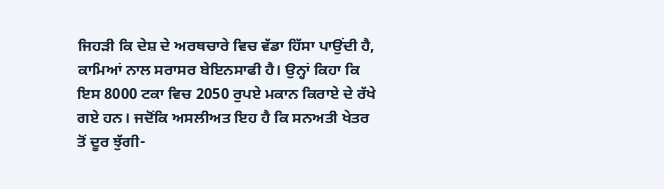ਜਿਹੜੀ ਕਿ ਦੇਸ਼ ਦੇ ਅਰਥਚਾਰੇ ਵਿਚ ਵੱਡਾ ਹਿੱਸਾ ਪਾਉਂਦੀ ਹੈ, ਕਾਮਿਆਂ ਨਾਲ ਸਰਾਸਰ ਬੇਇਨਸਾਫੀ ਹੈ। ਉਨ੍ਹਾਂ ਕਿਹਾ ਕਿ ਇਸ 8000 ਟਕਾ ਵਿਚ 2050 ਰੁਪਏ ਮਕਾਨ ਕਿਰਾਏ ਦੇ ਰੱਖੇ ਗਏ ਹਨ। ਜਦੋਂਕਿ ਅਸਲੀਅਤ ਇਹ ਹੈ ਕਿ ਸਨਅਤੀ ਖੇਤਰ ਤੋਂ ਦੂਰ ਝੁੱਗੀ-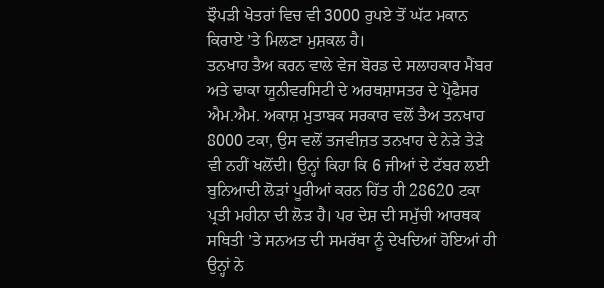ਝੌਪੜੀ ਖੇਤਰਾਂ ਵਿਚ ਵੀ 3000 ਰੁਪਏ ਤੋਂ ਘੱਟ ਮਕਾਨ ਕਿਰਾਏ ’ਤੇ ਮਿਲਣਾ ਮੁਸ਼ਕਲ ਹੈ।
ਤਨਖਾਹ ਤੈਅ ਕਰਨ ਵਾਲੇ ਵੇਜ ਬੋਰਡ ਦੇ ਸਲਾਹਕਾਰ ਮੈਂਬਰ ਅਤੇ ਢਾਕਾ ਯੂਨੀਵਰਸਿਟੀ ਦੇ ਅਰਥਸ਼ਾਸਤਰ ਦੇ ਪ੍ਰੋਫੈਸਰ ਐਮ.ਐਮ. ਅਕਾਸ਼ ਮੁਤਾਬਕ ਸਰਕਾਰ ਵਲੋਂ ਤੈਅ ਤਨਖਾਹ 8000 ਟਕਾ, ਉਸ ਵਲੋਂ ਤਜਵੀਜ਼ਤ ਤਨਖਾਹ ਦੇ ਨੇੜੇ ਤੇੜੇ ਵੀ ਨਹੀਂ ਖਲੋਂਦੀ। ਉਨ੍ਹਾਂ ਕਿਹਾ ਕਿ 6 ਜੀਆਂ ਦੇ ਟੱਬਰ ਲਈ ਬੁਨਿਆਦੀ ਲੋੜਾਂ ਪੂਰੀਆਂ ਕਰਨ ਹਿੱਤ ਹੀ 28620 ਟਕਾ ਪ੍ਰਤੀ ਮਹੀਨਾ ਦੀ ਲੋੜ ਹੈ। ਪਰ ਦੇਸ਼ ਦੀ ਸਮੁੱਚੀ ਆਰਥਕ ਸਥਿਤੀ ’ਤੇ ਸਨਅਤ ਦੀ ਸਮਰੱਥਾ ਨੂੰ ਦੇਖਦਿਆਂ ਹੋਇਆਂ ਹੀ ਉਨ੍ਹਾਂ ਨੇ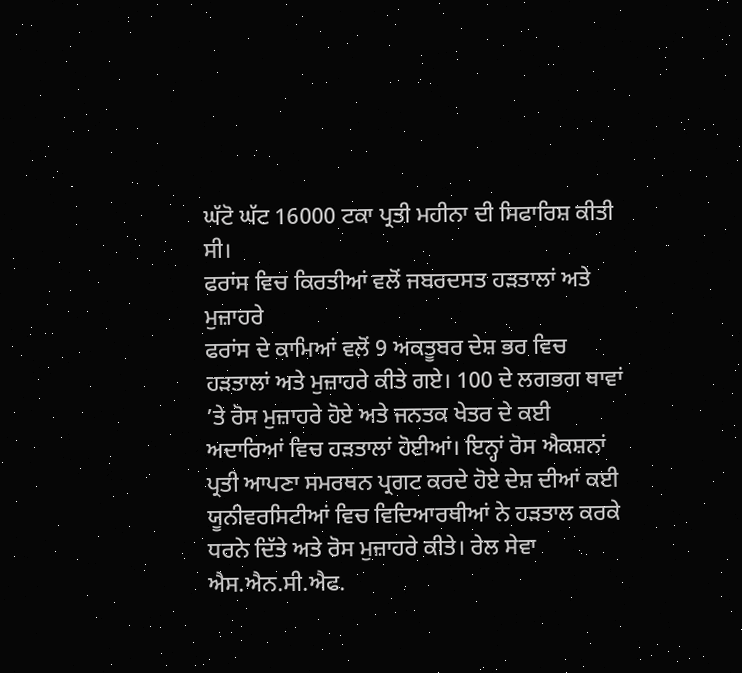ਘੱਟੋ ਘੱਟ 16000 ਟਕਾ ਪ੍ਰਤੀ ਮਹੀਨਾ ਦੀ ਸਿਫਾਰਿਸ਼ ਕੀਤੀ ਸੀ।
ਫਰਾਂਸ ਵਿਚ ਕਿਰਤੀਆਂ ਵਲੋਂ ਜਬਰਦਸਤ ਹੜਤਾਲਾਂ ਅਤੇ ਮੁਜ਼ਾਹਰੇ
ਫਰਾਂਸ ਦੇ ਕਾਮਿਆਂ ਵਲੋਂ 9 ਅਕਤੂਬਰ ਦੇਸ਼ ਭਰ ਵਿਚ ਹੜਤਾਲਾਂ ਅਤੇ ਮੁਜ਼ਾਹਰੇ ਕੀਤੇ ਗਏ। 100 ਦੇ ਲਗਭਗ ਥਾਵਾਂ ’ਤੇ ਰੋਸ ਮੁਜ਼ਾਹਰੇ ਹੋਏ ਅਤੇ ਜਨਤਕ ਖੇਤਰ ਦੇ ਕਈ ਅਦਾਰਿਆਂ ਵਿਚ ਹੜਤਾਲਾਂ ਹੋਈਆਂ। ਇਨ੍ਹਾਂ ਰੋਸ ਐਕਸ਼ਨਾਂ ਪ੍ਰਤੀ ਆਪਣਾ ਸਮਰਥਨ ਪ੍ਰਗਟ ਕਰਦੇ ਹੋਏ ਦੇਸ਼ ਦੀਆਂ ਕਈ ਯੂਨੀਵਰਸਿਟੀਆਂ ਵਿਚ ਵਿਦਿਆਰਥੀਆਂ ਨੇ ਹੜਤਾਲ ਕਰਕੇ ਧਰਨੇ ਦਿੱਤੇ ਅਤੇ ਰੋਸ ਮੁਜ਼ਾਹਰੇ ਕੀਤੇ। ਰੇਲ ਸੇਵਾ ਐਸ.ਐਨ.ਸੀ.ਐਫ.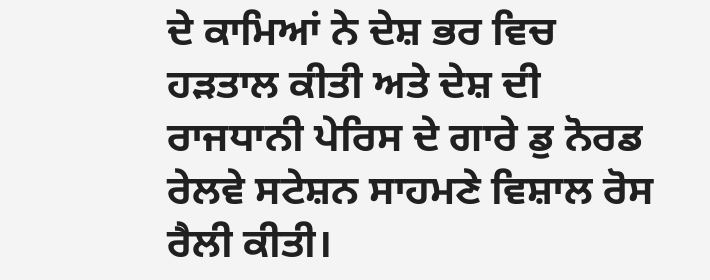ਦੇ ਕਾਮਿਆਂ ਨੇ ਦੇਸ਼ ਭਰ ਵਿਚ ਹੜਤਾਲ ਕੀਤੀ ਅਤੇ ਦੇਸ਼ ਦੀ ਰਾਜਧਾਨੀ ਪੇਰਿਸ ਦੇ ਗਾਰੇ ਡੁ ਨੋਰਡ ਰੇਲਵੇ ਸਟੇਸ਼ਨ ਸਾਹਮਣੇ ਵਿਸ਼ਾਲ ਰੋਸ ਰੈਲੀ ਕੀਤੀ।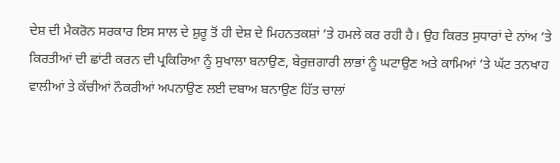ਦੇਸ਼ ਦੀ ਮੈਕਰੋਨ ਸਰਕਾਰ ਇਸ ਸਾਲ ਦੇ ਸ਼ੁਰੂ ਤੋਂ ਹੀ ਦੇਸ਼ ਦੇ ਮਿਹਨਤਕਸ਼ਾਂ ’ਤੇ ਹਮਲੇ ਕਰ ਰਹੀ ਹੈ। ਉਹ ਕਿਰਤ ਸੁਧਾਰਾਂ ਦੇ ਨਾਂਅ ’ਤੇ ਕਿਰਤੀਆਂ ਦੀ ਛਾਂਟੀ ਕਰਨ ਦੀ ਪ੍ਰਕਿਰਿਆ ਨੂੰ ਸੁਖਾਲਾ ਬਨਾਉਣ, ਬੇਰੁਜ਼ਗਾਰੀ ਲਾਭਾਂ ਨੂੰ ਘਟਾਉਣ ਅਤੇ ਕਾਮਿਆਂ ’ਤੇ ਘੱਟ ਤਨਖਾਹ ਵਾਲੀਆਂ ਤੇ ਕੱਚੀਆਂ ਨੌਕਰੀਆਂ ਅਪਨਾਉਣ ਲਈ ਦਬਾਅ ਬਨਾਉਣ ਹਿੱਤ ਚਾਲਾਂ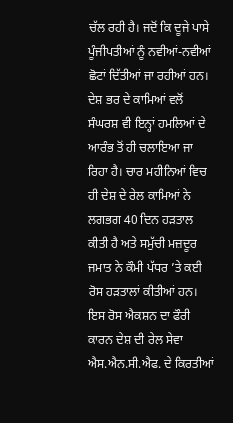ਚੱਲ ਰਹੀ ਹੈ। ਜਦੋਂ ਕਿ ਦੂਜੇ ਪਾਸੇ ਪੂੰਜੀਪਤੀਆਂ ਨੂੰ ਨਵੀਆਂ-ਨਵੀਆਂ ਛੋਟਾਂ ਦਿੱਤੀਆਂ ਜਾ ਰਹੀਆਂ ਹਨ। ਦੇਸ਼ ਭਰ ਦੇ ਕਾਮਿਆਂ ਵਲੋਂ ਸੰਘਰਸ਼ ਵੀ ਇਨ੍ਹਾਂ ਹਮਲਿਆਂ ਦੇ ਆਰੰਭ ਤੋਂ ਹੀ ਚਲਾਇਆ ਜਾ ਰਿਹਾ ਹੈ। ਚਾਰ ਮਹੀਨਿਆਂ ਵਿਚ ਹੀ ਦੇਸ਼ ਦੇ ਰੇਲ ਕਾਮਿਆਂ ਨੇ ਲਗਭਗ 40 ਦਿਨ ਹੜਤਾਲ ਕੀਤੀ ਹੈ ਅਤੇ ਸਮੁੱਚੀ ਮਜ਼ਦੂਰ ਜਮਾਤ ਨੇ ਕੌਮੀ ਪੱਧਰ ’ਤੇ ਕਈ ਰੋਸ ਹੜਤਾਲਾਂ ਕੀਤੀਆਂ ਹਨ।
ਇਸ ਰੋਸ ਐਕਸ਼ਨ ਦਾ ਫੌਰੀ ਕਾਰਨ ਦੇਸ਼ ਦੀ ਰੇਲ ਸੇਵਾ ਐਸ.ਐਨ.ਸੀ.ਐਫ. ਦੇ ਕਿਰਤੀਆਂ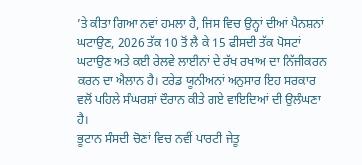’ਤੇ ਕੀਤਾ ਗਿਆ ਨਵਾਂ ਹਮਲਾ ਹੈ, ਜਿਸ ਵਿਚ ਉਨ੍ਹਾਂ ਦੀਆਂ ਪੈਨਸ਼ਨਾਂ ਘਟਾਉਣ, 2026 ਤੱਕ 10 ਤੋਂ ਲੈ ਕੇ 15 ਫੀਸਦੀ ਤੱਕ ਪੋਸਟਾਂ ਘਟਾਉਣ ਅਤੇ ਕਈ ਰੇਲਵੇ ਲਾਈਨਾਂ ਦੇ ਰੱਖ ਰਖਾਅ ਦਾ ਨਿੱਜੀਕਰਨ ਕਰਨ ਦਾ ਐਲਾਨ ਹੈ। ਟਰੇਡ ਯੂਨੀਅਨਾਂ ਅਨੁਸਾਰ ਇਹ ਸਰਕਾਰ ਵਲੋਂ ਪਹਿਲੇ ਸੰਘਰਸ਼ਾਂ ਦੌਰਾਨ ਕੀਤੇ ਗਏ ਵਾਇਦਿਆਂ ਦੀ ਉਲੰਘਣਾ ਹੈ।
ਭੂਟਾਨ ਸੰਸਦੀ ਚੋਣਾਂ ਵਿਚ ਨਵੀਂ ਪਾਰਟੀ ਜੇਤੂ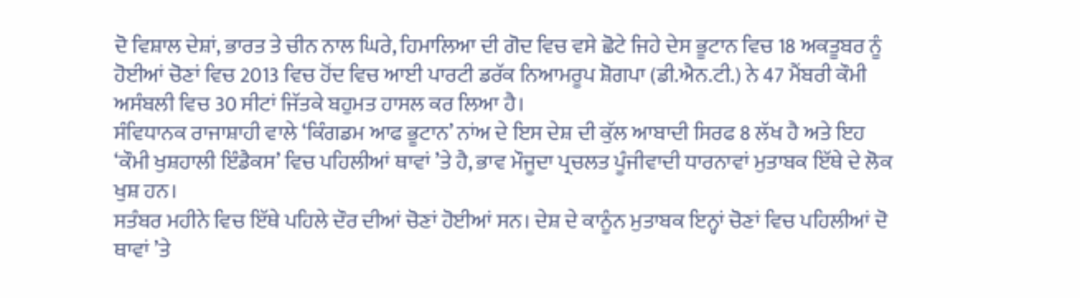ਦੋ ਵਿਸ਼ਾਲ ਦੇਸ਼ਾਂ, ਭਾਰਤ ਤੇ ਚੀਨ ਨਾਲ ਘਿਰੇ, ਹਿਮਾਲਿਆ ਦੀ ਗੋਦ ਵਿਚ ਵਸੇ ਛੋਟੇ ਜਿਹੇ ਦੇਸ ਭੂਟਾਨ ਵਿਚ 18 ਅਕਤੂਬਰ ਨੂੰ ਹੋਈਆਂ ਚੋਣਾਂ ਵਿਚ 2013 ਵਿਚ ਹੋਂਦ ਵਿਚ ਆਈ ਪਾਰਟੀ ਡਰੱਕ ਨਿਆਮਰੂਪ ਸ਼ੋਗਪਾ (ਡੀ.ਐਨ.ਟੀ.) ਨੇ 47 ਮੈਂਬਰੀ ਕੌਮੀ ਅਸੰਬਲੀ ਵਿਚ 30 ਸੀਟਾਂ ਜਿੱਤਕੇ ਬਹੁਮਤ ਹਾਸਲ ਕਰ ਲਿਆ ਹੈ।
ਸੰਵਿਧਾਨਕ ਰਾਜਾਸ਼ਾਹੀ ਵਾਲੇ ‘ਕਿੰਗਡਮ ਆਫ ਭੂਟਾਨ’ ਨਾਂਅ ਦੇ ਇਸ ਦੇਸ਼ ਦੀ ਕੁੱਲ ਆਬਾਦੀ ਸਿਰਫ 8 ਲੱਖ ਹੈ ਅਤੇ ਇਹ ‘ਕੌਮੀ ਖੁਸ਼ਹਾਲੀ ਇੰਡੈਕਸ’ ਵਿਚ ਪਹਿਲੀਆਂ ਥਾਵਾਂ ’ਤੇ ਹੈ, ਭਾਵ ਮੌਜੂਦਾ ਪ੍ਰਚਲਤ ਪੂੰਜੀਵਾਦੀ ਧਾਰਨਾਵਾਂ ਮੁਤਾਬਕ ਇੱਥੇ ਦੇ ਲੋਕ ਖੁਸ਼ ਹਨ।
ਸਤੰਬਰ ਮਹੀਨੇ ਵਿਚ ਇੱਥੇ ਪਹਿਲੇ ਦੌਰ ਦੀਆਂ ਚੋਣਾਂ ਹੋਈਆਂ ਸਨ। ਦੇਸ਼ ਦੇ ਕਾਨੂੰਨ ਮੁਤਾਬਕ ਇਨ੍ਹਾਂ ਚੋਣਾਂ ਵਿਚ ਪਹਿਲੀਆਂ ਦੋ ਥਾਵਾਂ ’ਤੇ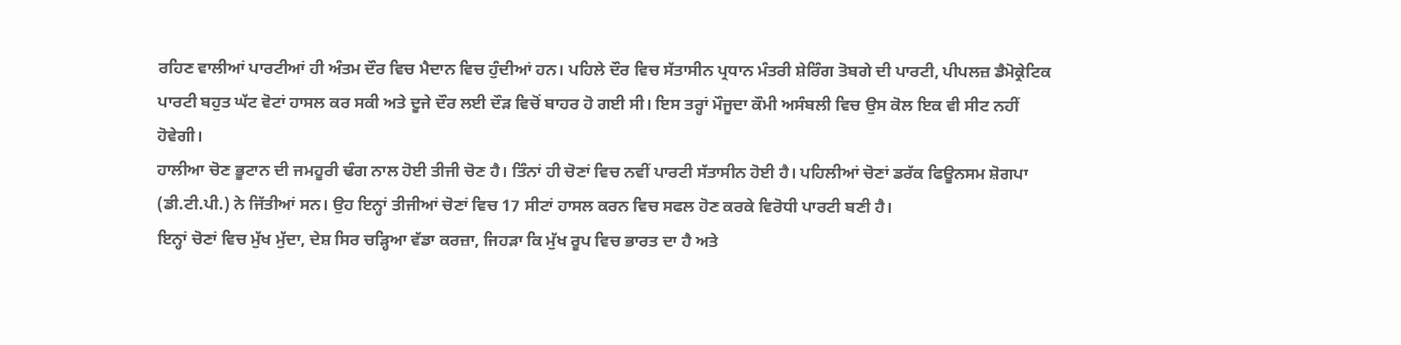ਰਹਿਣ ਵਾਲੀਆਂ ਪਾਰਟੀਆਂ ਹੀ ਅੰਤਮ ਦੌਰ ਵਿਚ ਮੈਦਾਨ ਵਿਚ ਹੁੰਦੀਆਂ ਹਨ। ਪਹਿਲੇ ਦੌਰ ਵਿਚ ਸੱਤਾਸੀਨ ਪ੍ਰਧਾਨ ਮੰਤਰੀ ਸ਼ੇਰਿੰਗ ਤੋਬਗੇ ਦੀ ਪਾਰਟੀ, ਪੀਪਲਜ਼ ਡੈਮੋਕ੍ਰੇਟਿਕ ਪਾਰਟੀ ਬਹੁਤ ਘੱਟ ਵੋਟਾਂ ਹਾਸਲ ਕਰ ਸਕੀ ਅਤੇ ਦੂਜੇ ਦੌਰ ਲਈ ਦੌੜ ਵਿਚੋਂ ਬਾਹਰ ਹੋ ਗਈ ਸੀ। ਇਸ ਤਰ੍ਹਾਂ ਮੌਜੂਦਾ ਕੌਮੀ ਅਸੰਬਲੀ ਵਿਚ ਉਸ ਕੋਲ ਇਕ ਵੀ ਸੀਟ ਨਹੀਂ ਹੋਵੇਗੀ।
ਹਾਲੀਆ ਚੋਣ ਭੂਟਾਨ ਦੀ ਜਮਹੂਰੀ ਢੰਗ ਨਾਲ ਹੋਈ ਤੀਜੀ ਚੋਣ ਹੈ। ਤਿੰਨਾਂ ਹੀ ਚੋਣਾਂ ਵਿਚ ਨਵੀਂ ਪਾਰਟੀ ਸੱਤਾਸੀਨ ਹੋਈ ਹੈ। ਪਹਿਲੀਆਂ ਚੋਣਾਂ ਡਰੱਕ ਫਿਊਨਸਮ ਸ਼ੋਗਪਾ (ਡੀ.ਟੀ.ਪੀ.) ਨੇ ਜਿੱਤੀਆਂ ਸਨ। ਉਹ ਇਨ੍ਹਾਂ ਤੀਜੀਆਂ ਚੋਣਾਂ ਵਿਚ 17 ਸੀਟਾਂ ਹਾਸਲ ਕਰਨ ਵਿਚ ਸਫਲ ਹੋਣ ਕਰਕੇ ਵਿਰੋਧੀ ਪਾਰਟੀ ਬਣੀ ਹੈ।
ਇਨ੍ਹਾਂ ਚੋਣਾਂ ਵਿਚ ਮੁੱਖ ਮੁੱਦਾ, ਦੇਸ਼ ਸਿਰ ਚੜ੍ਹਿਆ ਵੱਡਾ ਕਰਜ਼ਾ, ਜਿਹੜਾ ਕਿ ਮੁੱਖ ਰੂਪ ਵਿਚ ਭਾਰਤ ਦਾ ਹੈ ਅਤੇ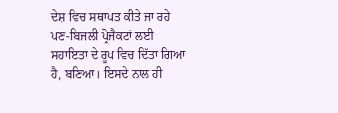ਦੇਸ਼ ਵਿਚ ਸਥਾਪਤ ਕੀਤੇ ਜਾ ਰਹੇ ਪਣ-ਬਿਜਲੀ ਪ੍ਰੋਜੈਕਟਾਂ ਲਈ ਸਹਾਇਤਾ ਦੇ ਰੂਪ ਵਿਚ ਦਿੱਤਾ ਗਿਆ ਹੈ, ਬਣਿਆ। ਇਸਦੇ ਨਾਲ ਹੀ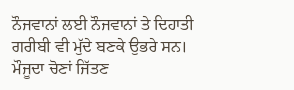ਨੌਜਵਾਨਾਂ ਲਈ ਨੌਜਵਾਨਾਂ ਤੇ ਦਿਹਾਤੀ ਗਰੀਬੀ ਵੀ ਮੁੱਦੇ ਬਣਕੇ ਉਭਰੇ ਸਨ।
ਮੌਜੂਦਾ ਚੋਣਾਂ ਜਿੱਤਣ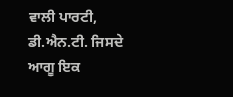ਵਾਲੀ ਪਾਰਟੀ, ਡੀ.ਐਨ.ਟੀ. ਜਿਸਦੇ ਆਗੂ ਇਕ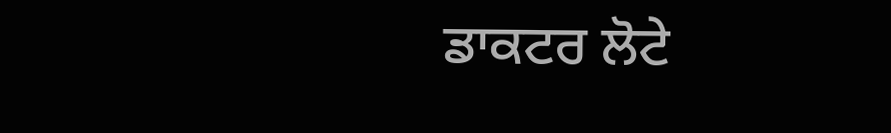ਡਾਕਟਰ ਲੋਟੇ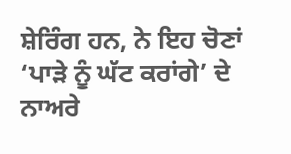ਸ਼ੇਰਿੰਗ ਹਨ, ਨੇ ਇਹ ਚੋਣਾਂ ‘ਪਾੜੇ ਨੂੰ ਘੱਟ ਕਰਾਂਗੇ’ ਦੇ ਨਾਅਰੇ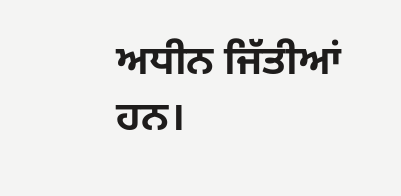ਅਧੀਨ ਜਿੱਤੀਆਂ ਹਨ।